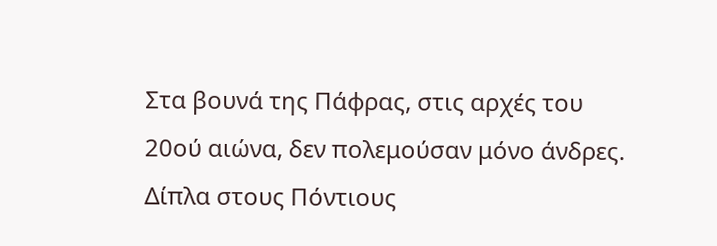Στα βουνά της Πάφρας, στις αρχές του 20ού αιώνα, δεν πολεμούσαν μόνο άνδρες. Δίπλα στους Πόντιους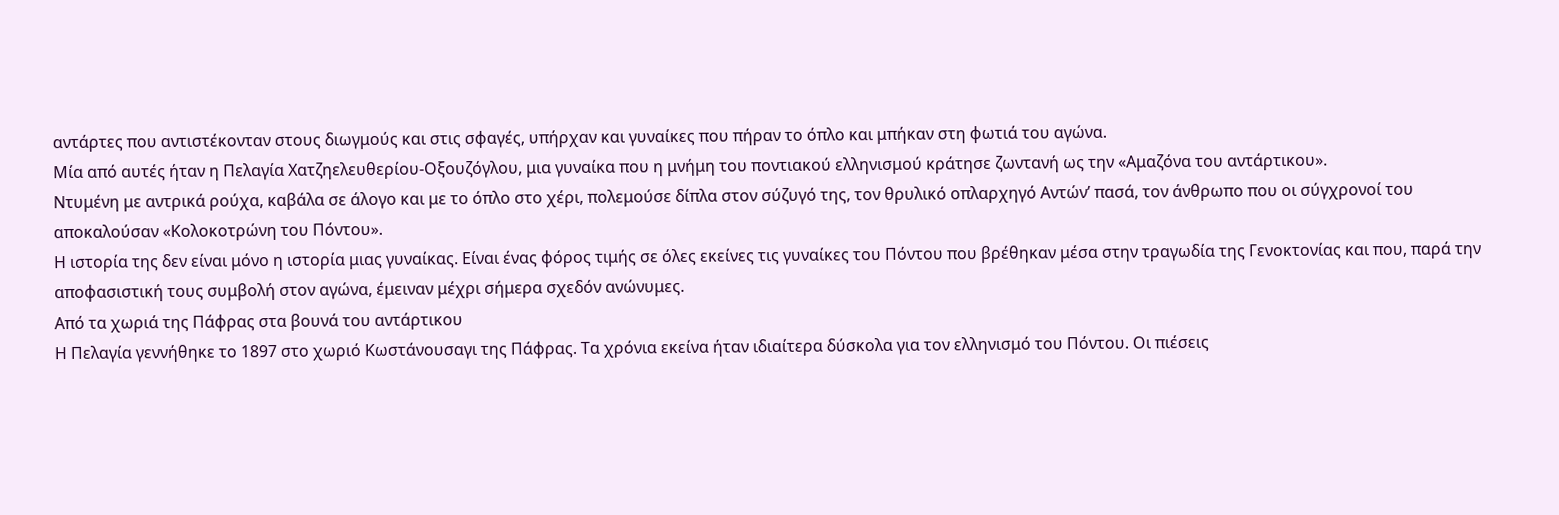αντάρτες που αντιστέκονταν στους διωγμούς και στις σφαγές, υπήρχαν και γυναίκες που πήραν το όπλο και μπήκαν στη φωτιά του αγώνα.
Μία από αυτές ήταν η Πελαγία Χατζηελευθερίου-Οξουζόγλου, μια γυναίκα που η μνήμη του ποντιακού ελληνισμού κράτησε ζωντανή ως την «Αμαζόνα του αντάρτικου».
Ντυμένη με αντρικά ρούχα, καβάλα σε άλογο και με το όπλο στο χέρι, πολεμούσε δίπλα στον σύζυγό της, τον θρυλικό οπλαρχηγό Αντών’ πασά, τον άνθρωπο που οι σύγχρονοί του αποκαλούσαν «Κολοκοτρώνη του Πόντου».
Η ιστορία της δεν είναι μόνο η ιστορία μιας γυναίκας. Είναι ένας φόρος τιμής σε όλες εκείνες τις γυναίκες του Πόντου που βρέθηκαν μέσα στην τραγωδία της Γενοκτονίας και που, παρά την αποφασιστική τους συμβολή στον αγώνα, έμειναν μέχρι σήμερα σχεδόν ανώνυμες.
Από τα χωριά της Πάφρας στα βουνά του αντάρτικου
Η Πελαγία γεννήθηκε το 1897 στο χωριό Κωστάνουσαγι της Πάφρας. Τα χρόνια εκείνα ήταν ιδιαίτερα δύσκολα για τον ελληνισμό του Πόντου. Οι πιέσεις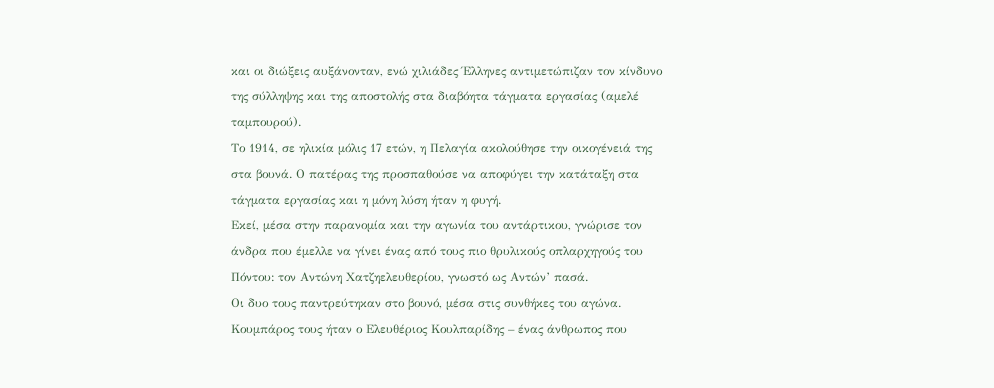και οι διώξεις αυξάνονταν, ενώ χιλιάδες Έλληνες αντιμετώπιζαν τον κίνδυνο της σύλληψης και της αποστολής στα διαβόητα τάγματα εργασίας (αμελέ ταμπουρού).
Το 1914, σε ηλικία μόλις 17 ετών, η Πελαγία ακολούθησε την οικογένειά της στα βουνά. Ο πατέρας της προσπαθούσε να αποφύγει την κατάταξη στα τάγματα εργασίας και η μόνη λύση ήταν η φυγή.
Εκεί, μέσα στην παρανομία και την αγωνία του αντάρτικου, γνώρισε τον άνδρα που έμελλε να γίνει ένας από τους πιο θρυλικούς οπλαρχηγούς του Πόντου: τον Αντώνη Χατζηελευθερίου, γνωστό ως Αντών’ πασά.
Οι δυο τους παντρεύτηκαν στο βουνό, μέσα στις συνθήκες του αγώνα. Κουμπάρος τους ήταν ο Ελευθέριος Κουλπαρίδης – ένας άνθρωπος που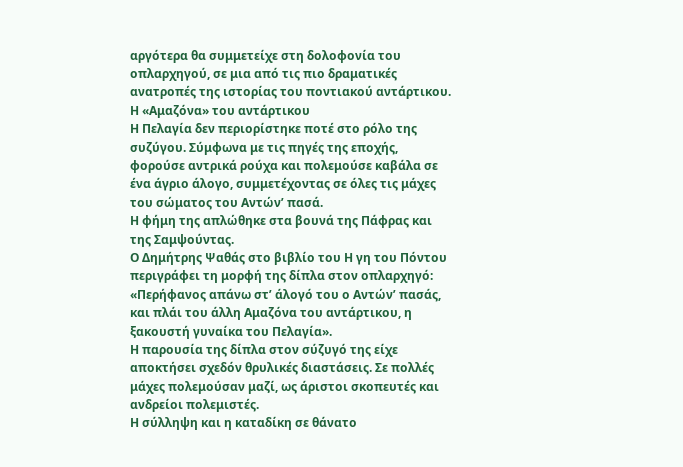αργότερα θα συμμετείχε στη δολοφονία του οπλαρχηγού, σε μια από τις πιο δραματικές ανατροπές της ιστορίας του ποντιακού αντάρτικου.
Η «Αμαζόνα» του αντάρτικου
Η Πελαγία δεν περιορίστηκε ποτέ στο ρόλο της συζύγου. Σύμφωνα με τις πηγές της εποχής, φορούσε αντρικά ρούχα και πολεμούσε καβάλα σε ένα άγριο άλογο, συμμετέχοντας σε όλες τις μάχες του σώματος του Αντών’ πασά.
Η φήμη της απλώθηκε στα βουνά της Πάφρας και της Σαμψούντας.
Ο Δημήτρης Ψαθάς στο βιβλίο του Η γη του Πόντου περιγράφει τη μορφή της δίπλα στον οπλαρχηγό:
«Περήφανος απάνω στ’ άλογό του ο Αντών’ πασάς, και πλάι του άλλη Αμαζόνα του αντάρτικου, η ξακουστή γυναίκα του Πελαγία».
Η παρουσία της δίπλα στον σύζυγό της είχε αποκτήσει σχεδόν θρυλικές διαστάσεις. Σε πολλές μάχες πολεμούσαν μαζί, ως άριστοι σκοπευτές και ανδρείοι πολεμιστές.
Η σύλληψη και η καταδίκη σε θάνατο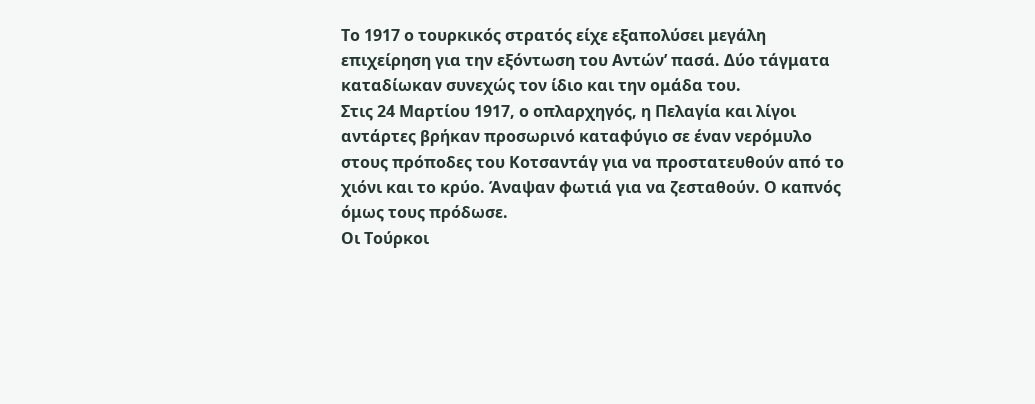Το 1917 ο τουρκικός στρατός είχε εξαπολύσει μεγάλη επιχείρηση για την εξόντωση του Αντών’ πασά. Δύο τάγματα καταδίωκαν συνεχώς τον ίδιο και την ομάδα του.
Στις 24 Μαρτίου 1917, ο οπλαρχηγός, η Πελαγία και λίγοι αντάρτες βρήκαν προσωρινό καταφύγιο σε έναν νερόμυλο στους πρόποδες του Κοτσαντάγ για να προστατευθούν από το χιόνι και το κρύο. Άναψαν φωτιά για να ζεσταθούν. Ο καπνός όμως τους πρόδωσε.
Οι Τούρκοι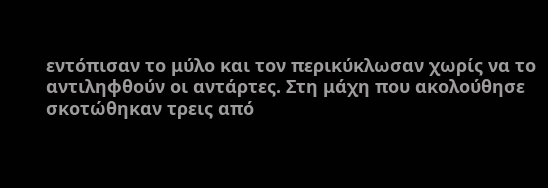εντόπισαν το μύλο και τον περικύκλωσαν χωρίς να το αντιληφθούν οι αντάρτες. Στη μάχη που ακολούθησε σκοτώθηκαν τρεις από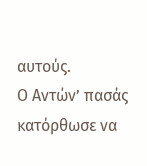αυτούς.
Ο Αντών’ πασάς κατόρθωσε να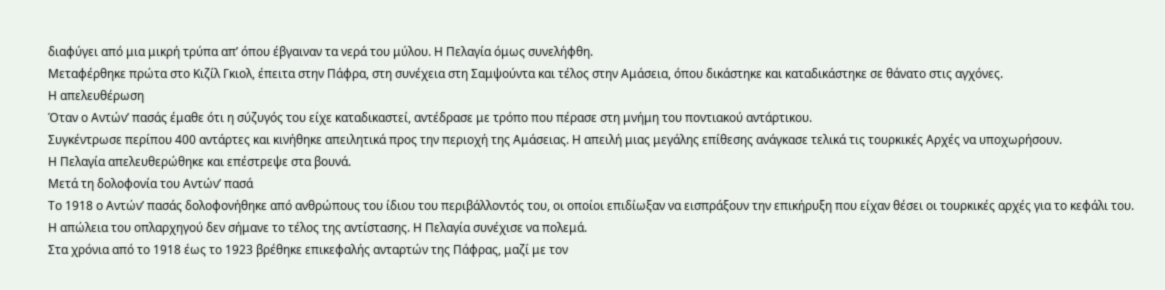διαφύγει από μια μικρή τρύπα απ’ όπου έβγαιναν τα νερά του μύλου. Η Πελαγία όμως συνελήφθη.
Μεταφέρθηκε πρώτα στο Κιζίλ Γκιολ, έπειτα στην Πάφρα, στη συνέχεια στη Σαμψούντα και τέλος στην Αμάσεια, όπου δικάστηκε και καταδικάστηκε σε θάνατο στις αγχόνες.
Η απελευθέρωση
Όταν ο Αντών’ πασάς έμαθε ότι η σύζυγός του είχε καταδικαστεί, αντέδρασε με τρόπο που πέρασε στη μνήμη του ποντιακού αντάρτικου.
Συγκέντρωσε περίπου 400 αντάρτες και κινήθηκε απειλητικά προς την περιοχή της Αμάσειας. Η απειλή μιας μεγάλης επίθεσης ανάγκασε τελικά τις τουρκικές Αρχές να υποχωρήσουν.
Η Πελαγία απελευθερώθηκε και επέστρεψε στα βουνά.
Μετά τη δολοφονία του Αντών’ πασά
Το 1918 ο Αντών’ πασάς δολοφονήθηκε από ανθρώπους του ίδιου του περιβάλλοντός του, οι οποίοι επιδίωξαν να εισπράξουν την επικήρυξη που είχαν θέσει οι τουρκικές αρχές για το κεφάλι του.
Η απώλεια του οπλαρχηγού δεν σήμανε το τέλος της αντίστασης. Η Πελαγία συνέχισε να πολεμά.
Στα χρόνια από το 1918 έως το 1923 βρέθηκε επικεφαλής ανταρτών της Πάφρας, μαζί με τον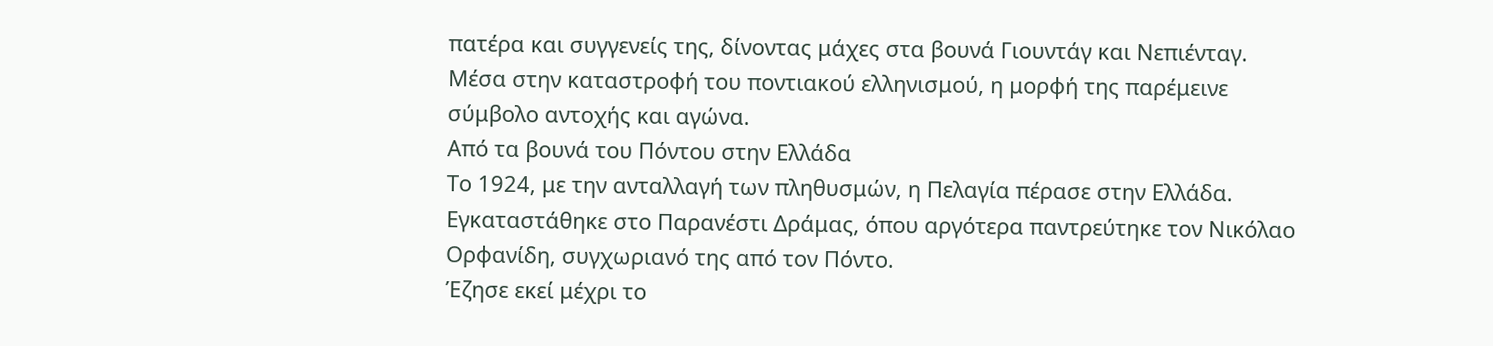πατέρα και συγγενείς της, δίνοντας μάχες στα βουνά Γιουντάγ και Νεπιένταγ.
Μέσα στην καταστροφή του ποντιακού ελληνισμού, η μορφή της παρέμεινε σύμβολο αντοχής και αγώνα.
Από τα βουνά του Πόντου στην Ελλάδα
Το 1924, με την ανταλλαγή των πληθυσμών, η Πελαγία πέρασε στην Ελλάδα.
Εγκαταστάθηκε στο Παρανέστι Δράμας, όπου αργότερα παντρεύτηκε τον Νικόλαο Ορφανίδη, συγχωριανό της από τον Πόντο.
Έζησε εκεί μέχρι το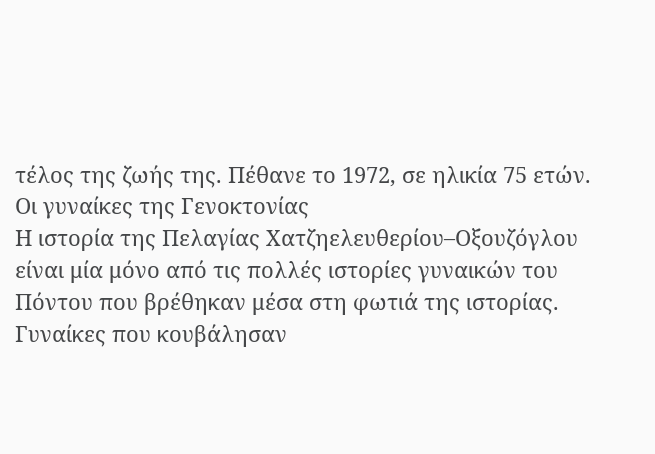τέλος της ζωής της. Πέθανε το 1972, σε ηλικία 75 ετών.
Οι γυναίκες της Γενοκτονίας
Η ιστορία της Πελαγίας Χατζηελευθερίου–Οξουζόγλου είναι μία μόνο από τις πολλές ιστορίες γυναικών του Πόντου που βρέθηκαν μέσα στη φωτιά της ιστορίας.
Γυναίκες που κουβάλησαν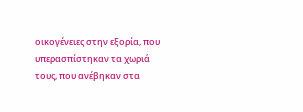οικογένειες στην εξορία, που υπερασπίστηκαν τα χωριά τους, που ανέβηκαν στα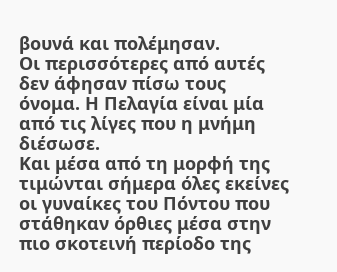βουνά και πολέμησαν.
Οι περισσότερες από αυτές δεν άφησαν πίσω τους όνομα. Η Πελαγία είναι μία από τις λίγες που η μνήμη διέσωσε.
Και μέσα από τη μορφή της τιμώνται σήμερα όλες εκείνες οι γυναίκες του Πόντου που στάθηκαν όρθιες μέσα στην πιο σκοτεινή περίοδο της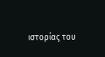ιστορίας του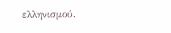ελληνισμού.